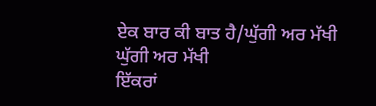ਏਕ ਬਾਰ ਕੀ ਬਾਤ ਹੈ/ਘੁੱਗੀ ਅਰ ਮੱਖੀ
ਘੁੱਗੀ ਅਰ ਮੱਖੀ
ਇੱਕਰਾਂ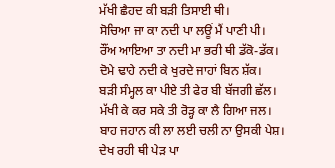ਮੱਖੀ ਛੈਹਦ ਕੀ ਬੜੀ ਤਿਸਾਈ ਥੀ।
ਸੋਚਿਆ ਜਾ ਕਾ ਨਦੀ ਪਾ ਲਊਂ ਮੈਂ ਪਾਣੀ ਪੀ।
ਰੌਂਅ ਆਇਆ ਤਾ ਨਦੀ ਮਾ ਭਰੀ ਥੀ ਡੱਕੋ-ਡੱਕ।
ਦੋਮੇ ਢਾਹੇ ਨਦੀ ਕੇ ਖੁਰਦੇ ਜਾਹਾਂ ਬਿਨ ਸ਼ੱਕ।
ਬੜੀ ਸੰਮ੍ਹਲ ਕਾ ਪੀਏ ਤੀ ਫੇਰ ਬੀ ਬੱਜਗੀ ਛੱਲ।
ਮੱਖੀ ਕੇ ਕਰ ਸਕੇ ਤੀ ਰੋੜ੍ਹ ਕਾ ਲੈ ਗਿਆ ਜਲ।
ਬਾਹ ਜਹਾਨ ਕੀ ਲਾ ਲਈ ਚਲੀ ਨਾ ਉਸਕੀ ਪੇਸ਼।
ਦੇਖ ਰਹੀ ਥੀ ਪੇੜ ਪਾ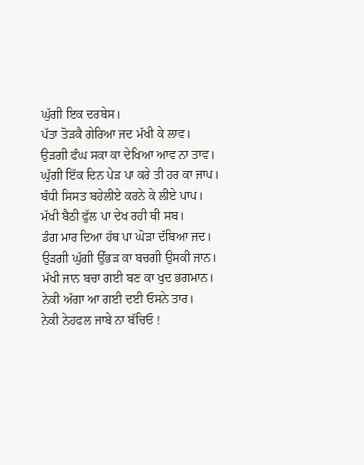ਘੁੱਗੀ ਇਕ ਦਰਬੇਸ।
ਪੱਤਾ ਤੋੜਕੈ ਗੇਰਿਆ ਜਦ ਮੱਖੀ ਕੇ ਲਾਵ।
ਉੜਗੀ ਫੰਘ ਸਕਾ ਕਾ ਦੇਖਿਆ ਆਵ ਨਾ ਤਾਵ।
ਘੁੱਗੀ ਇੱਕ ਦਿਨ ਪੇੜ ਪਾ ਕਰੇ ਤੀ ਹਰ ਕਾ ਜਾਪ।
ਬੰਧੀ ਸਿਸਤ ਬਹੇਲੀਏ ਕਰਨੇ ਕੇ ਲੀਏ ਪਾਪ।
ਮੱਖੀ ਬੈਠੀ ਫੁੱਲ ਪਾ ਦੇਖ ਰਹੀ ਥੀ ਸਬ।
ਡੰਗ ਮਾਰ ਦਿਆ ਹੱਥ ਪਾ ਘੋੜਾ ਦੱਬਿਆ ਜਦ।
ਉੜਗੀ ਘੁੱਗੀ ਉੱਭੜ ਕਾ ਬਚਗੀ ਉਸਕੀ ਜਾਨ।
ਮੱਖੀ ਜਾਨ ਬਚਾ ਗਈ ਬਣ ਕਾ ਖੁਦ ਭਗਮਾਨ।
ਨੇਕੀ ਅੱਗਾ ਆ ਗਈ ਦਈ ਓਸਨੇ ਤਾਰ।
ਨੇਕੀ ਨੇਹਫਲ ਜਾਬੇ ਨਾ ਬੱਚਿਓ !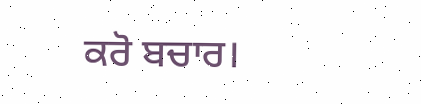ਕਰੋ ਬਚਾਰ।